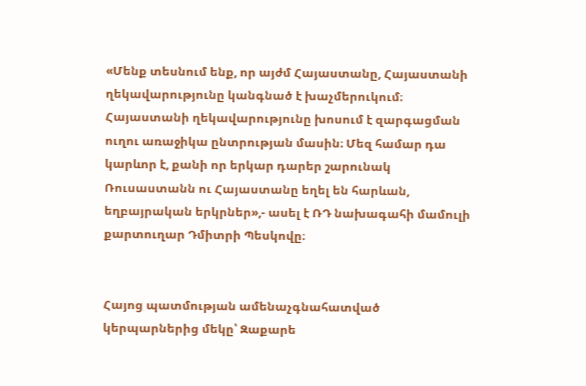«Մենք տեսնում ենք, որ այժմ Հայաստանը, Հայաստանի ղեկավարությունը կանգնած է խաչմերուկում։ Հայաստանի ղեկավարությունը խոսում է զարգացման ուղու առաջիկա ընտրության մասին։ Մեզ համար դա կարևոր է, քանի որ երկար դարեր շարունակ Ռուսաստանն ու Հայաստանը եղել են հարևան, եղբայրական երկրներ»,- ասել է ՌԴ նախագահի մամուլի քարտուղար Դմիտրի Պեսկովը։


Հայոց պատմության ամենաչգնահատված կերպարներից մեկը՝ Զաքարե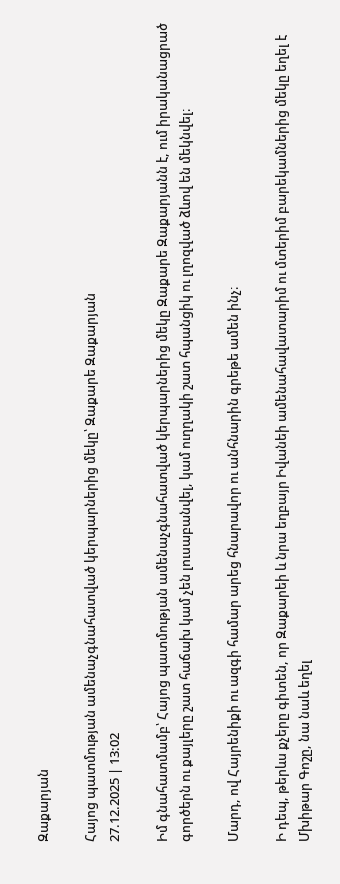Զաքարյան

Հայոց պատմության ամենաչգնահատված կերպարներից մեկը՝ Զաքարե Զաքարյան
27.12.2025 | 13:02

Իմ գնահատմամբ՝ Հայոց պատմության ամենաչգնահատված կերպարներից մեկը Զաքարե Զաքարյանն է, ում իրականացրած գործերն ու քայլերը շատ հաճախ կամ չեն լուսաբանվել, կամ ուղղակի շատ հպանցիկ ու լղոզված ձևով են մեկնվել։

Մարդ, ով Հայրենիքի ու ազգի համար արեց հնարավոր ու անհնարին գրեթե ամեն ինչ։

Ի դեպ, թերևս քչերը գիտեն, որ Զաքարեի և նրա եղբայր Իվանեի ամենահավատարիմ ու մտերիմ բարեկամներից մեկը եղել է Մխիթար Գոշը, նա նաև եղել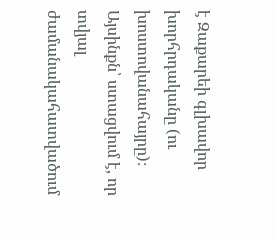է Զաքարեի գլխավոր խորհրդականը (ու խոստովանահայրը)։ Այսինքն՝ ստացվում է, որ տվյալ ժամանակահատվածում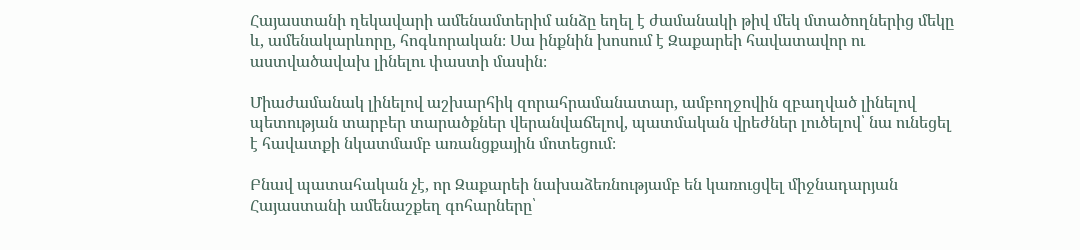Հայաստանի ղեկավարի ամենամտերիմ անձը եղել է ժամանակի թիվ մեկ մտածողներից մեկը և, ամենակարևորը, հոգևորական։ Սա ինքնին խոսում է Զաքարեի հավատավոր ու աստվածավախ լինելու փաստի մասին։

Միաժամանակ լինելով աշխարհիկ զորահրամանատար, ամբողջովին զբաղված լինելով պետության տարբեր տարածքներ վերանվաճելով, պատմական վրեժներ լուծելով՝ նա ունեցել է հավատքի նկատմամբ առանցքային մոտեցում։

Բնավ պատահական չէ, որ Զաքարեի նախաձեռնությամբ են կառուցվել միջնադարյան Հայաստանի ամենաշքեղ գոհարները՝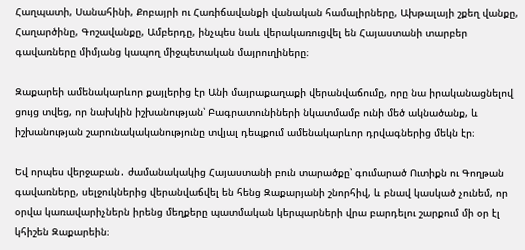Հաղպատի, Սանահինի, Քոբայրի ու Հառիճավանքի վանական համալիրները, Ախթալայի շքեղ վանքը, Հաղարծինը, Գոշավանքը, Ամբերդը, ինչպես նաև վերակառուցվել են Հայաստանի տարբեր գավառները միմյանց կապող միջպետական մայրուղիները։

Զաքարեի ամենակարևոր քայլերից էր Անի մայրաքաղաքի վերանվաճումը, որը նա իրականացնելով ցույց տվեց, որ նախկին իշխանության՝ Բագրատունիների նկատմամբ ունի մեծ ակնածանք, և իշխանության շարունակականությունը տվյալ դեպքում ամենակարևոր դրվագներից մեկն էր։

Եվ որպես վերջաբան․ ժամանակակից Հայաստանի բուն տարածքը՝ գումարած Ուտիքն ու Գողթան գավառները, սելջուկներից վերանվաճվել են հենց Զաքարյանի շնորհիվ, և բնավ կասկած չունեմ, որ օրվա կառավարիչներն իրենց մեղքերը պատմական կերպարների վրա բարդելու շարքում մի օր էլ կհիշեն Զաքարեին։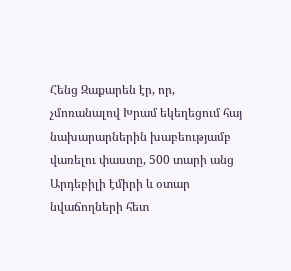Հենց Զաքարեն էր, որ, չմոռանալով Խրամ եկեղեցում հայ նախարարներին խաբեությամբ վառելու փաստը, 500 տարի անց Արդեբիլի էմիրի և օտար նվաճողների հետ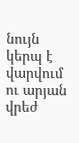նույն կերպ է վարվում ու արյան վրեժ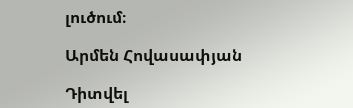լուծում։

Արմեն Հովասափյան

Դիտվել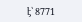է՝ 8771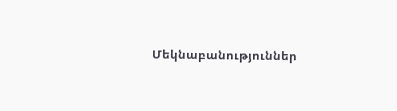Մեկնաբանություններ